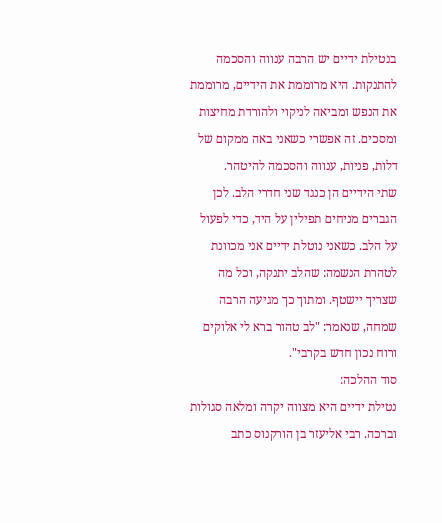בנטילת ידיים יש הרבה ענווה והסכמה להתנקות. היא מרוממת את הידיים, מרוממת את הנפש ומביאה לניקוי ולהורדת מחיצות ומסכים. זה אפשרי כשאני באה ממקום של דלות, פניות, ענווה והסכמה להיטהר.
שתי הידיים הן כנגד שני חדרי הלב. לכן הגברים מניחים תפילין על היד, כדי לפעול על הלב. כשאני נוטלת ידיים אני מכוונת לטהרת הנשמה: שהלב יתנקה, וכל מה שצריך יישטף. ומתוך כך מגיעה הרבה שמחה, שנאמר: "לב טהור ברא לי אלוקים ורוח נכון חדש בקרבי".
סוד ההלכה:
נטילת ידיים היא מצווה יקרה ומלאה סגולות וברכה. רבי אליעזר בן הורקנוס כתב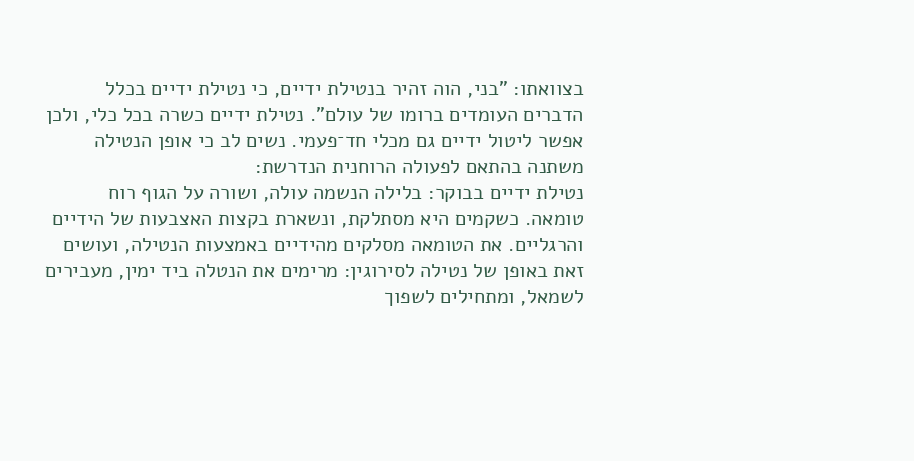בצוואתו: "בני, הוה זהיר בנטילת ידיים, כי נטילת ידיים בכלל הדברים העומדים ברומו של עולם". נטילת ידיים כשרה בכל כלי, ולכן אפשר ליטול ידיים גם מכלי חד־פעמי. נשים לב כי אופן הנטילה משתנה בהתאם לפעולה הרוחנית הנדרשת:
נטילת ידיים בבוקר: בלילה הנשמה עולה, ושורה על הגוף רוח טומאה. כשקמים היא מסתלקת, ונשארת בקצות האצבעות של הידיים והרגליים. את הטומאה מסלקים מהידיים באמצעות הנטילה, ועושים זאת באופן של נטילה לסירוגין: מרימים את הנטלה ביד ימין, מעבירים לשמאל, ומתחילים לשפוך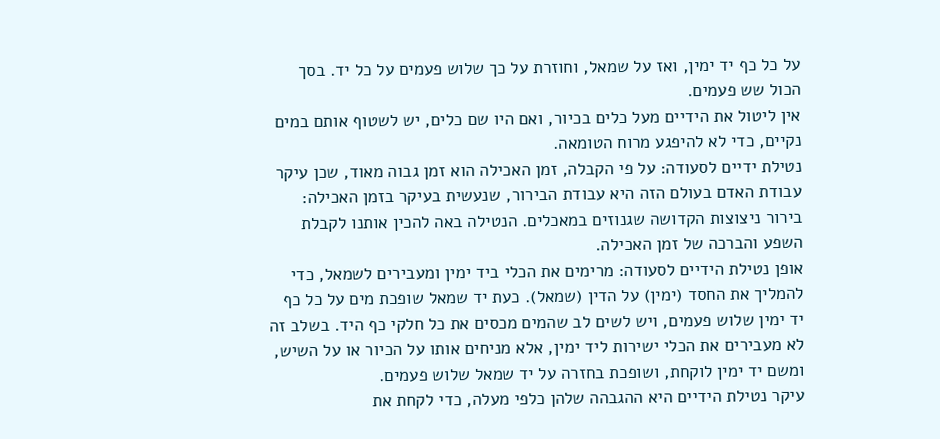על כל כף יד ימין, ואז על שמאל, וחוזרת על כך שלוש פעמים על כל יד. בסך הכול שש פעמים.
אין ליטול את הידיים מעל כלים בכיור, ואם היו שם כלים, יש לשטוף אותם במים נקיים, כדי לא להיפגע מרוח הטומאה.
נטילת ידיים לסעודה: על פי הקבלה, זמן האכילה הוא זמן גבוה מאוד, שכן עיקר עבודת האדם בעולם הזה היא עבודת הבירור, שנעשית בעיקר בזמן האכילה: בירור ניצוצות הקדושה שגנוזים במאכלים. הנטילה באה להכין אותנו לקבלת השפע והברכה של זמן האכילה.
אופן נטילת הידיים לסעודה: מרימים את הכלי ביד ימין ומעבירים לשמאל, כדי להמליך את החסד (ימין) על הדין (שמאל). כעת יד שמאל שופכת מים על כל כף יד ימין שלוש פעמים, ויש לשים לב שהמים מכסים את כל חלקי כף היד. בשלב זה לא מעבירים את הכלי ישירות ליד ימין, אלא מניחים אותו על הכיור או על השיש, ומשם יד ימין לוקחת, ושופכת בחזרה על יד שמאל שלוש פעמים.
עיקר נטילת הידיים היא ההגבהה שלהן כלפי מעלה, כדי לקחת את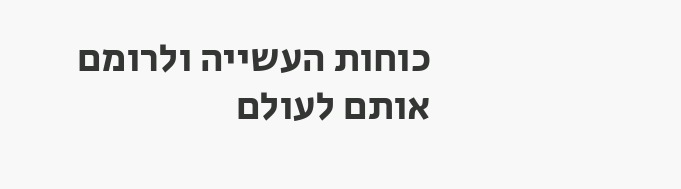כוחות העשייה ולרומם אותם לעולם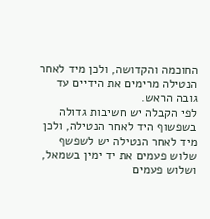החוכמה והקדושה, ולכן מיד לאחר הנטילה מרימים את הידיים עד גובה הראש.
לפי הקבלה יש חשיבות גדולה בשפשוף היד לאחר הנטילה, ולכן מיד לאחר הנטילה יש לשפשף שלוש פעמים את יד ימין בשמאל, ושלוש פעמים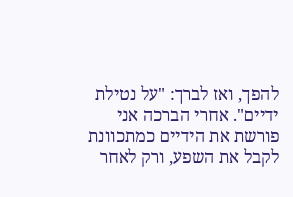להפך, ואז לברך: "על נטילת ידיים". אחרי הברכה אני פורשת את הידיים כמתכוונת לקבל את השפע, ורק לאחר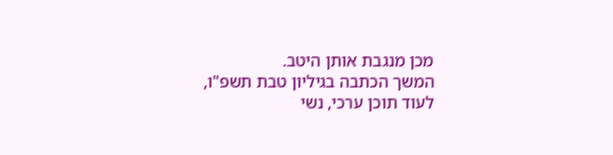מכן מנגבת אותן היטב.
המשך הכתבה בגיליון טבת תשפ"ו,
לעוד תוכן ערכי, נשי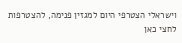וישראלי הצטרפי היום למגזין פנימה, להצטרפות לחצי כאן